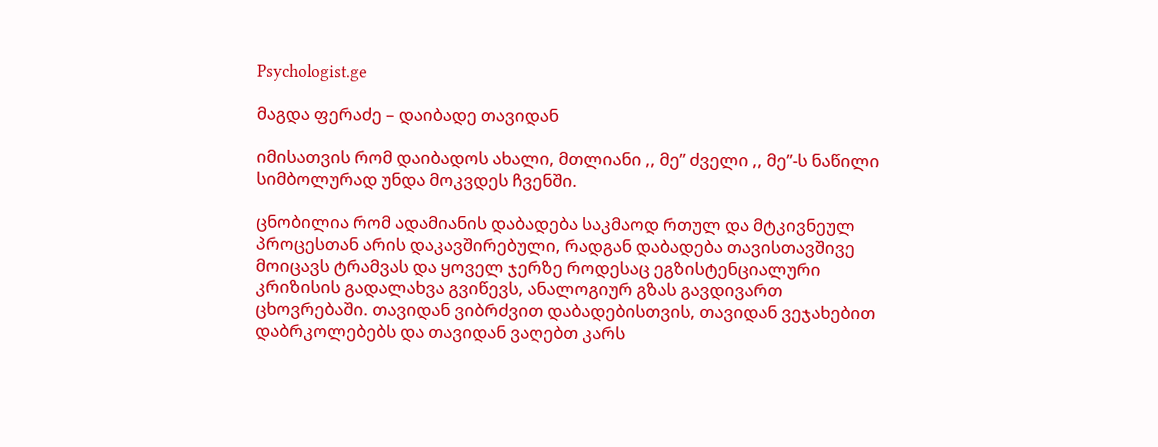Psychologist.ge

მაგდა ფერაძე – დაიბადე თავიდან

იმისათვის რომ დაიბადოს ახალი, მთლიანი ,, მე” ძველი ,, მე”-ს ნაწილი სიმბოლურად უნდა მოკვდეს ჩვენში.

ცნობილია რომ ადამიანის დაბადება საკმაოდ რთულ და მტკივნეულ პროცესთან არის დაკავშირებული, რადგან დაბადება თავისთავშივე მოიცავს ტრამვას და ყოველ ჯერზე როდესაც ეგზისტენციალური კრიზისის გადალახვა გვიწევს, ანალოგიურ გზას გავდივართ ცხოვრებაში. თავიდან ვიბრძვით დაბადებისთვის, თავიდან ვეჯახებით დაბრკოლებებს და თავიდან ვაღებთ კარს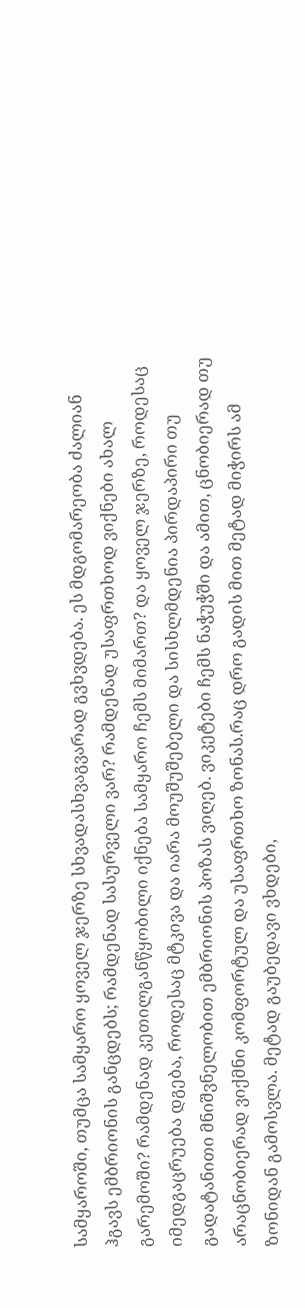სამყაროში, თუმცა სამყარო ყოველ ჯერზე სხვადასხვაგვარად გვხვდება. ეს მდგომარეობა ძალიან ჰგავს ემბრიონის განცდებს; რამდენად სასურველი ვარ? რამდენად უსაფრთხოდ ვიქნები ახალ გარემოში? რამდენად კეთილგანწყობილი იქნება სამყარო ჩემს მიმართ? და ყოველ ჯერზე, როდესაც იმედგაცრუება დგება, როდესაც მტკივა და იარა მოუშუშებელი და სისხლმდენია პირდაპირი თუ გადატანითი მნიშვნელობით ემბრიონის პოზას ვიღებ. ვიკეტები ჩემს ნაჭუჭში და ამით, ცნობიერად თუ არაცნობიერად ვიქმნი კომფორტულ და უსაფრთხო ზონას.რაც დრო გადის მით მეტად მიჭირს ამ ზონიდან გამოსვლა. მეტად გაუბედავი ვხდები,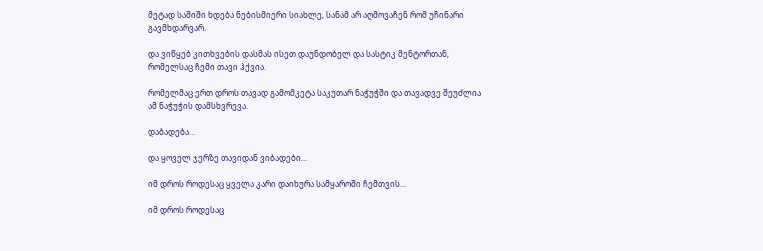მეტად საშიში ხდება ნებისმიერი სიახლე, სანამ არ აღმოვაჩენ რომ უჩინარი გავმხდარვარ.

და ვიწყებ კითხვების დასმას ისეთ დაუნდობელ და სასტიკ მენტორთან, რომელსაც ჩემი თავი ჰქვია.

რომელმაც ერთ დროს თავად გამომკეტა საკუთარ ნაჭუჭში და თავადვე შეუძლია ამ ნაჭუჭის დამსხვრევა.

დაბადება…

და ყოველ ჯერზე თავიდან ვიბადები…

იმ დროს როდესაც ყველა კარი დაიხურა სამყაროში ჩემთვის…

იმ დროს როდესაც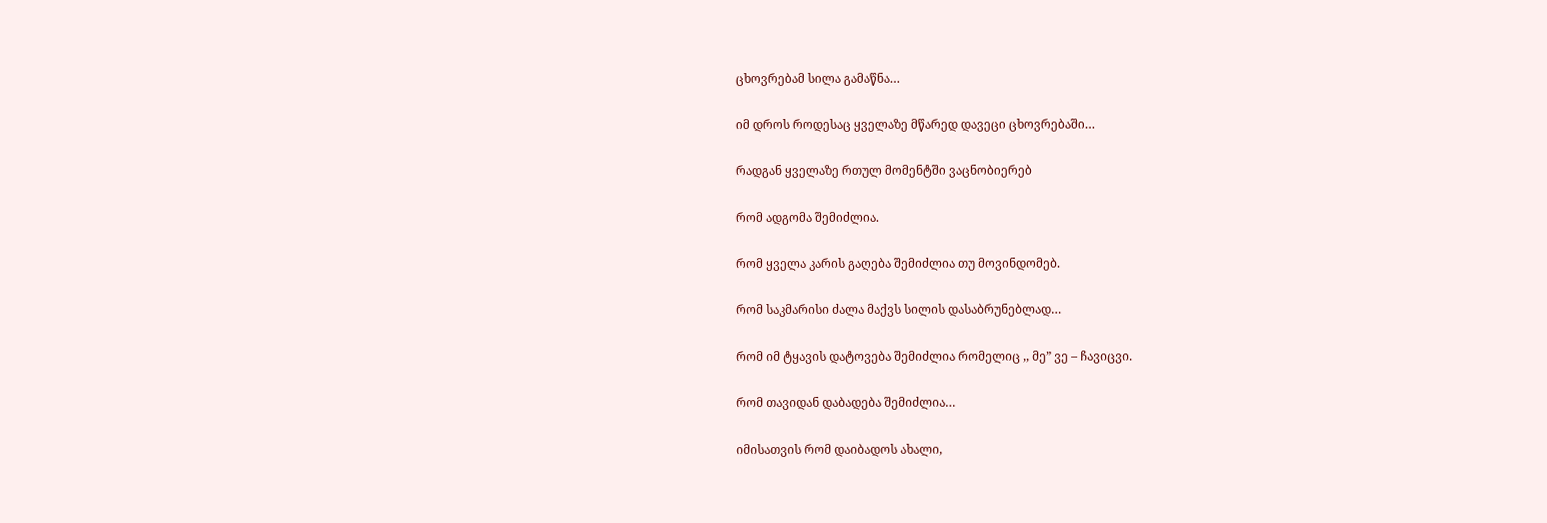ცხოვრებამ სილა გამაწნა…

იმ დროს როდესაც ყველაზე მწარედ დავეცი ცხოვრებაში…

რადგან ყველაზე რთულ მომენტში ვაცნობიერებ

რომ ადგომა შემიძლია.

რომ ყველა კარის გაღება შემიძლია თუ მოვინდომებ.

რომ საკმარისი ძალა მაქვს სილის დასაბრუნებლად…

რომ იმ ტყავის დატოვება შემიძლია რომელიც ,, მე” ვე – ჩავიცვი.

რომ თავიდან დაბადება შემიძლია…

იმისათვის რომ დაიბადოს ახალი,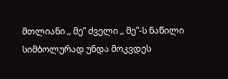მთლიანი ,, მე” ძველი ,, მე”-ს ნაწილი სიმბოლურად უნდა მოკვდეს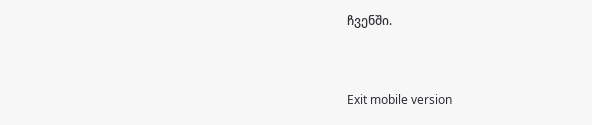ჩვენში.



Exit mobile version